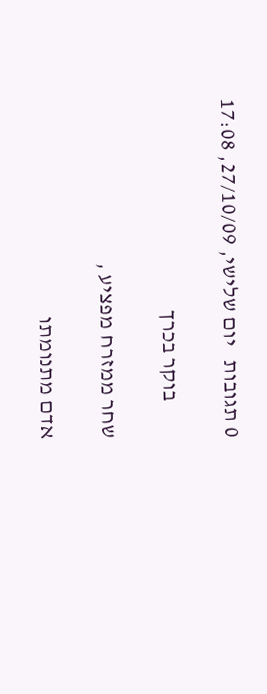0 תגובות   יום שלישי, 27/10/09, 17:08

        בוקר בכרך

שחר ממזרח מפציע ,

אדם מתנומתו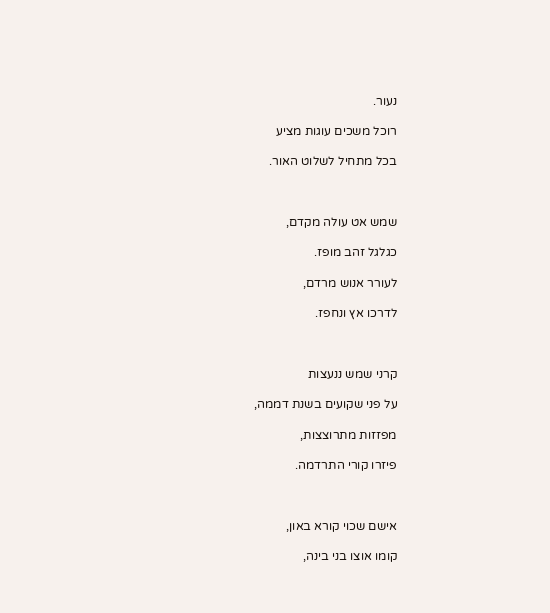נעור.

רוכל משכים עוגות מציע

בכל מתחיל לשלוט האור.



שמש אט עולה מקדם,

כגלגל זהב מופז.

לעורר אנוש מרדם,

לדרכו אץ ונחפז.



קרני שמש ננעצות

על פני שקועים בשנת דממה,

מפזזות מתרוצצות,

פיזרו קורי התרדמה.



אישם שכוי קורא באון,

קומו אוצו בני בינה,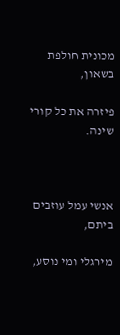מכונית חולפת בשאון,

פיזרה את כל קורי שינה.



אנשי עמל עוזבים ביתם,

מירגלי ומי נוסע,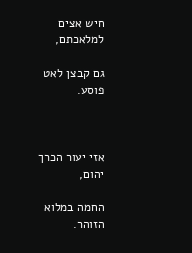חיש אצים למלאכתם,

גם קבצן לאט פוסע.



אזי יעור הכרך יהום,

החמה במלוא הזוהר.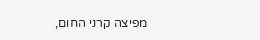מפיצה קרני החום,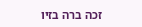זכה ברה בזיו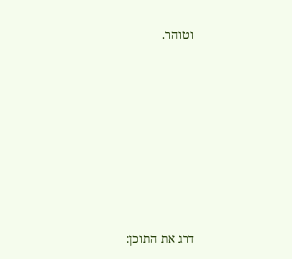וטוהר.









דרג את התוכן: